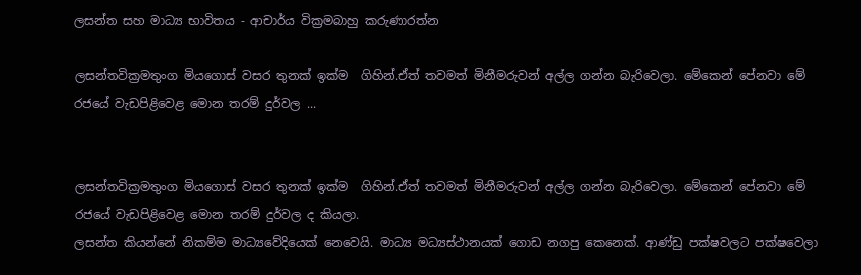ලසන්ත සහ මාධ්‍ය භාවිතය - ආචාර්ය වික්‍රමබාහු කරුණාරත්න

ලසන්තවික්‍රමතුංග මියගොස් වසර තුනක් ඉක්ම  ගිහින්.ඒත් තවමත් මිනීමරුවන් අල්ල ගන්න බැරිවෙලා. මේකෙන් පේනවා මේ රජයේ වැඩපිළිවෙළ මොන තරම් දුර්වල ...


ලසන්තවික්‍රමතුංග මියගොස් වසර තුනක් ඉක්ම  ගිහින්.ඒත් තවමත් මිනීමරුවන් අල්ල ගන්න බැරිවෙලා. මේකෙන් පේනවා මේ රජයේ වැඩපිළිවෙළ මොන තරම් දුර්වල ද කියලා.
ලසන්ත කියන්නේ නිකම්ම මාධ්‍යවේදියෙක් ‍නෙවෙයි. මාධ්‍ය මධ්‍යස්ථානයක් ගොඩ නගපු කෙනෙක්. ආණ්ඩු පක්ෂවලට පක්ෂවෙලා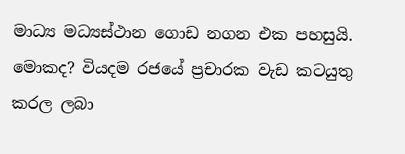මාධ්‍ය මධ්‍යස්ථාන ගොඩ නගන එක පහසුයි. මොකද? වියදම රජයේ ප්‍රචාරක වැඩ කටයුතු කරල ලබා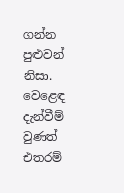ගන්න පුළුවන් නිසා. වෙළෙඳ දැන්වීම් වුණත් එතරම්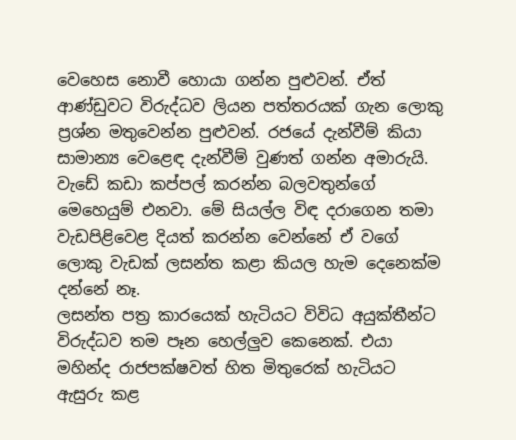වෙහෙස නොවී හොයා ගන්න පුළුවන්. ඒත් ආණ්ඩුවට විරුද්ධව ලියන පත්තරයක් ගැන ලොකු ප්‍රශ්න මතුවෙන්න පුළුවන්. රජයේ දැන්වීම් කියා සාමාන්‍ය වෙළෙඳ දැන්වීම් වුණත් ගන්න අමාරුයි. වැඩේ කඩා කප්පල් කරන්න බලවතුන්ගේ මෙහෙයුම් එනවා. මේ සියල්ල විඳ දරාගෙන තමා වැඩපිළිවෙළ දියත් කරන්න වෙන්නේ ඒ වගේ ලොකු වැඩක් ලසන්ත කළා කියල හැම දෙනෙක්ම දන්නේ නෑ.
ලසන්ත පත්‍ර කාරයෙක් හැටියට විවිධ අයුක්තීන්ට විරුද්ධව තම පෑන හෙල්ලුව කෙනෙක්. එයා මහින්ද රාජපක්ෂවත් හිත මිතුරෙක් හැටියට ඇසුරු කළ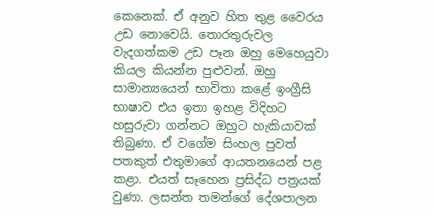කෙනෙක්. ඒ අනුව හිත තුළ වෛරය උඩ නොවෙයි. තොරතුරුවල වැදගත්කම උඩ පෑන ඔහු මෙහෙයුවා කියල කියන්න පුළුවන්. ඔහු සාමාන්‍යයෙන් භාවිතා කළේ ඉංග්‍රීසි භාෂාව එය ඉතා ඉහළ විදිහට හසුරුවා ගන්නට ඔහුට හැකියාවක් තිබුණා. ඒ වගේම සිංහල පුවත් පතකුත් එතුමාගේ ආයතනයෙන් පළ කළා. එයත් සෑහෙන ප්‍රසිද්ධ පත්‍රයක් වුණා. ලසන්ත තමන්ගේ දේශපාලන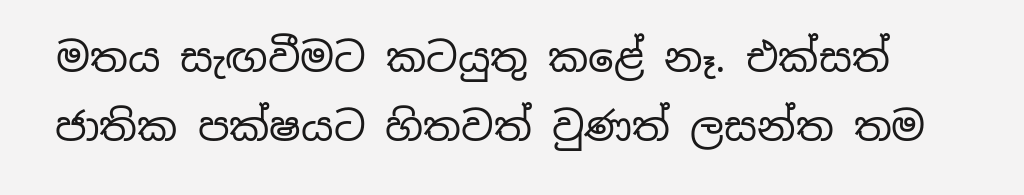මතය සැඟවීමට කටයුතු කළේ නෑ. එක්සත් ජාතික පක්ෂයට හිතවත් වුණත් ලසන්ත තම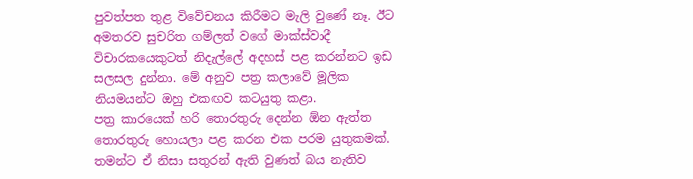පුවත්පත තුළ විවේචනය කිරීමට මැලි වුණේ නෑ. ඊට අමතරව සුචරිත ගම්ලත් වගේ මාක්ස්වාදී විචාරකයෙකුටත් නිදැල්‍ලේ අදහස් පළ කරන්නට ඉඩ සලසල දුන්නා. මේ අනුව පත්‍ර කලාවේ මූලික නියමයන්ට ඔහු එකඟව කටයුතු කළා.
පත්‍ර කාරයෙක් හරි තොරතුරු දෙන්න ඕන ඇත්ත තොරතුරු හොයලා පළ කරන එක පරම යුතුකමක්. තමන්ට ඒ නිසා සතුරන් ඇති වුණත් බය නැතිව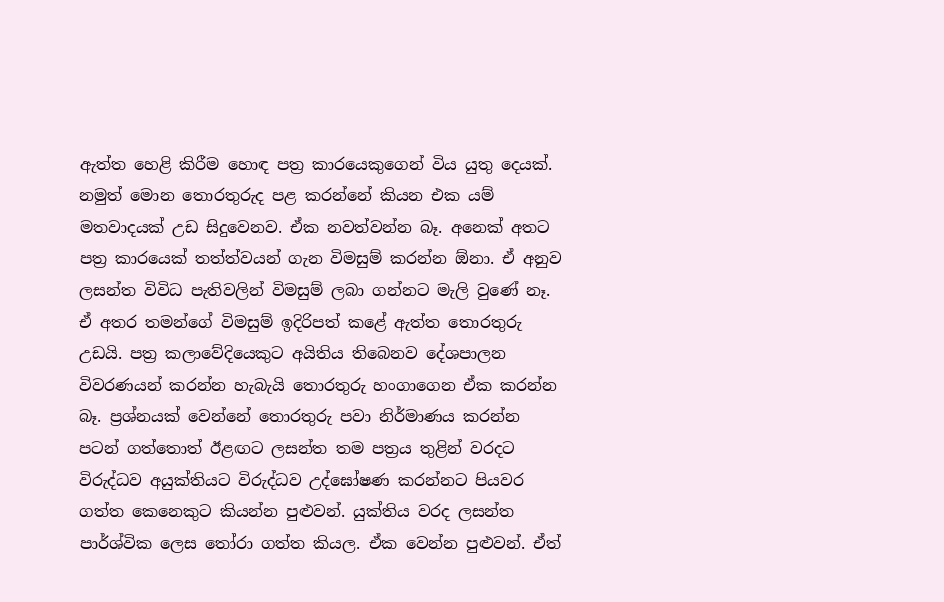ඇත්ත හෙළි කිරීම හොඳ පත්‍ර කාරයෙකුගෙන් විය යුතු දෙයක්. නමුත් මොන තොරතුරුද පළ කරන්නේ කියන එක යම් මතවාදයක් උඩ සිදුවෙනව. ඒක නවත්වන්න බෑ. අනෙක් අතට පත්‍ර කාරයෙක් තත්ත්වයන් ගැන විමසුම් කරන්න ඕනා. ඒ අනුව ලසන්ත විවිධ පැතිවලින් විමසුම් ලබා ගන්නට මැලි වුණේ නෑ. ඒ අතර තමන්ගේ විමසුම් ඉදිරිපත් කළේ ඇත්ත තොරතුරු උඩයි. පත්‍ර කලාවේදියෙකුට අයිතිය තිබෙනව දේශපාලන විවරණයන් කරන්න හැබැයි තොරතුරු හංගාගෙන ඒක කරන්න බෑ. ප්‍රශ්නයක් වෙන්නේ තොරතුරු පවා නිර්මාණය කරන්න පටන් ගත්තොත් ඊළඟට ලසන්ත තම පත්‍රය තුළින් වරදට විරුද්ධව අයුක්තියට විරුද්ධව උද්ඝෝෂණ කරන්නට පියවර ගත්ත කෙනෙකුට කියන්න පුළුවන්. යුක්තිය වරද ලසන්ත පාර්ශ්වික ලෙස තෝරා ගත්ත කියල. ඒක වෙන්න පුළුවන්. ඒත්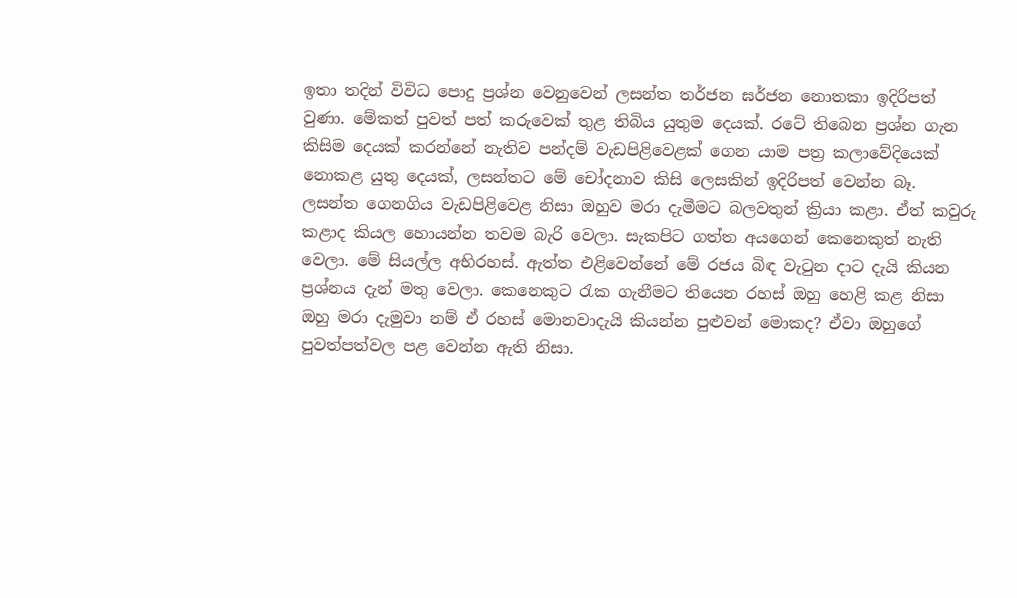ඉතා තදින් විවිධ ‍පොදු ප්‍රශ්න වෙනුවෙන් ලසන්ත තර්ජන ඝර්ජන නොතකා ඉදිරිපත් වුණා. මේකත් පුවත් පත් කරුවෙක් තුළ තිබිය යුතුම දෙයක්. රටේ තිබෙන ප්‍රශ්න ගැන කිසිම දෙයක් කරන්නේ නැතිව පන්දම් වැඩපිළිවෙළක් ගෙන යාම පත්‍ර කලාවේදියෙක් නොකළ යුතු දෙයක්, ලසන්තට මේ චෝදනාව කිසි ලෙසකින් ඉදිරිපත් වෙන්න බෑ.
ලසන්ත ගෙනගිය වැඩපිළිවෙළ නිසා ඔහුව මරා දැමීමට බලවතුන් ක්‍රියා කළා. ඒත් කවුරු කළාද කියල හොයන්න තවම බැරි වෙලා. සැකපිට ගත්ත අයගෙන් කෙනෙකුත් නැති වෙලා. මේ සියල්ල අභිරහස්. ඇත්ත එළිවෙන්නේ මේ රජය බිඳ වැටුන දාට දැයි කියන ප්‍රශ්නය දැන් මතු වෙලා. කෙනෙකුට රැක ගැනීමට තියෙන රහස් ඔහු හෙළි කළ නිසා ඔහු මරා දැමුවා නම් ඒ රහස් මොනවාදැයි කියන්න පුළුවන් මොකද? ඒවා ඔහුගේ පුවත්පත්වල පළ වෙන්න ඇති නිසා.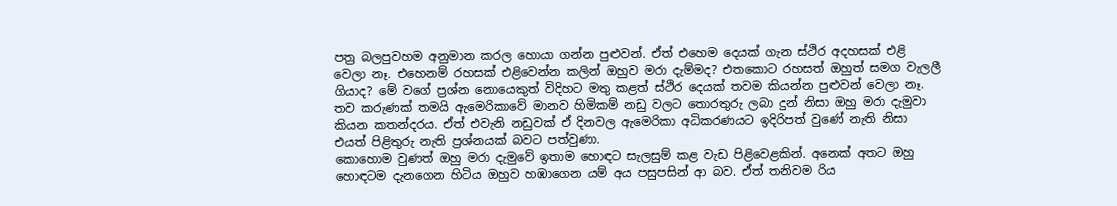පත්‍ර බලපුවහම අනුමාන කරල හොයා ගන්න පුළුවන්. ඒත් එහෙම දෙයක් ගැන ස්ථිර අදහසක් එළි වෙලා නෑ. එහෙනම් රහසක් එළිවෙන්න කලින් ඔහුව මරා දැම්මද? එතකොට රහසත් ඔහුත් සමග වැලලී ගියාද? මේ වගේ ප්‍රශ්න නොයෙකුත් විදිහට මතු කළත් ස්ථිර දෙයක් තවම කියන්න පුළුවන් වෙලා නෑ.
තව කරුණක් තමයි ඇමෙරිකාවේ මානව හිමිකම් නඩු වලට තොරතුරු ලබා දුන් නිසා ඔහු මරා දැමුවා කියන කතන්දරය. ඒත් එවැනි නඩුවක් ඒ දිනවල ඇමෙරිකා අධිකරණයට ඉදිරිපත් වුණේ නැති නිසා එයත් පිළිතුරු නැති ප්‍රශ්නයක් බවට පත්වුණා.
කොහොම වුණත් ඔහු මරා දැමුවේ ඉතාම හොඳට සැලසුම් කළ වැඩ පිළිවෙළකින්. අනෙක් අතට ඔහු හොඳටම දැනගෙන හිටිය ඔහුව හඹාගෙන යම් අය පසුපසින් ආ බව. ඒත් තනිවම රිය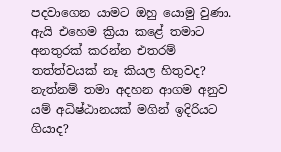පදවාගෙන යාමට ඔහු යොමු වුණා. ඇයි එහෙම ක්‍රියා කළේ තමාට අනතුරක් කරන්න එතරම් තත්ත්වයක් නෑ කියල හිතුවද? නැත්නම් තමා අදහන ආගම අනුව යම් අධිෂ්ඨානයක් මගින් ඉදිරියට ගියාද?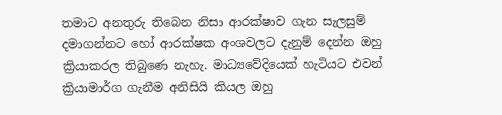තමාට අනතුරු තිබෙන නිසා ආරක්ෂාව ගැන සැලසුම් දමාගන්නට හෝ ආරක්ෂක අංශවලට දැනුම් දෙන්න ඔහු ක්‍රියාකරල තිබුණෙ නැහැ. මාධ්‍යවේදියෙක් හැටියට එවන් ක්‍රියාමාර්ග ගැනීම අනිසියි කියල ඔහු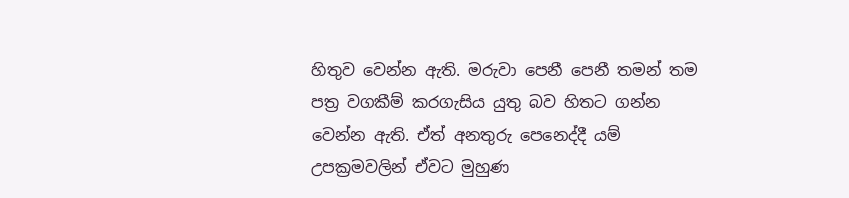හිතුව වෙන්න ඇති. මරුවා පෙනී පෙනී තමන් තම පත්‍ර වගකීම් කරගැසිය යුතු බව හිතට ගන්න වෙන්න ඇති. ඒත් අනතුරු පෙනෙද්දී යම් උපක්‍රමවලින් ඒවට මුහුණ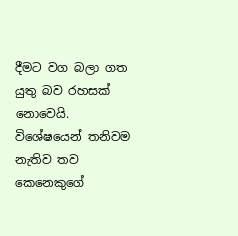දීමට වග බලා ගත යුතු බව රහසක් නොවෙයි. විශේෂයෙන් තනිවම නැතිව තව කෙනෙකුගේ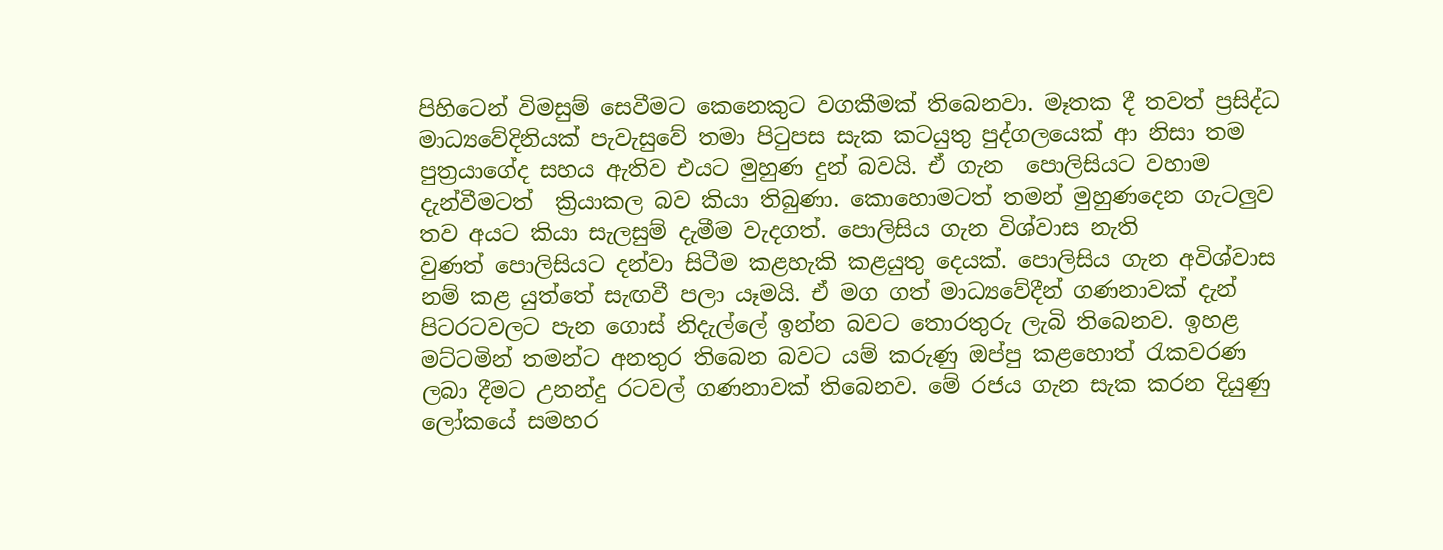පිහිටෙන් විමසුම් සෙවීමට කෙනෙකුට වගකීමක් තිබෙනවා. මෑතක දී තවත් ප්‍රසිද්ධ මාධ්‍යවේදිනියක් පැවැසුවේ තමා පිටුපස සැක කටයුතු පුද්ගලයෙක් ආ නිසා තම පුත්‍රයාගේද සහය ඇතිව එයට මුහුණ දුන් බවයි. ඒ ගැන  ‍පොලිසියට වහාම දැන්වීමටත්  ක්‍රියාකල බව කියා තිබුණා. කොහොමටත් තමන් මුහුණදෙන ගැටලුව තව අයට කියා සැලසුම් දැමීම වැදගත්. පොලිසිය ගැන විශ්වාස නැති වුණත් ‍පොලිසියට දන්වා සිටීම කළහැකි කළයුතු දෙයක්. පොලිසිය ගැන අවිශ්වාස නම් කළ යුත්තේ සැඟවී පලා යෑමයි. ඒ මග ගත් මාධ්‍යවේදීන් ගණනාවක් දැන් පිටරටවලට පැන ගොස් නිදැල්‍ලේ ඉන්න බවට තොරතුරු ලැබි තිබෙනව. ඉහළ මට්ටමින් තමන්ට අනතුර තිබෙන බවට යම් කරුණු ඔප්පු කළහොත් රැකවරණ ලබා දීමට උනන්දු රටවල් ගණනාවක් තිබෙනව. මේ රජය ගැන සැක කරන දියුණු ලෝකයේ සමහර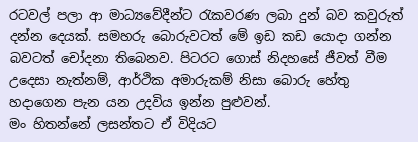රටවල් පලා ආ මාධ්‍යවේදීන්ට රැකවරණ ලබා දුන් බව කවුරුත් දන්න දෙයක්. සමහරු බොරුවටත් මේ ඉඩ කඩ යොදා ගන්න බවටත් චෝදනා තිබෙනව. පිටරට ගොස් නිදහසේ ජීවත් වීම උදෙසා නැත්නම්, ආර්ථික අමාරුකම් නිසා බොරු හේතු හදාගෙන පැන යන උදවිය ඉන්න පුළුවන්.
මං හිතන්නේ ලසන්තට ඒ විදියට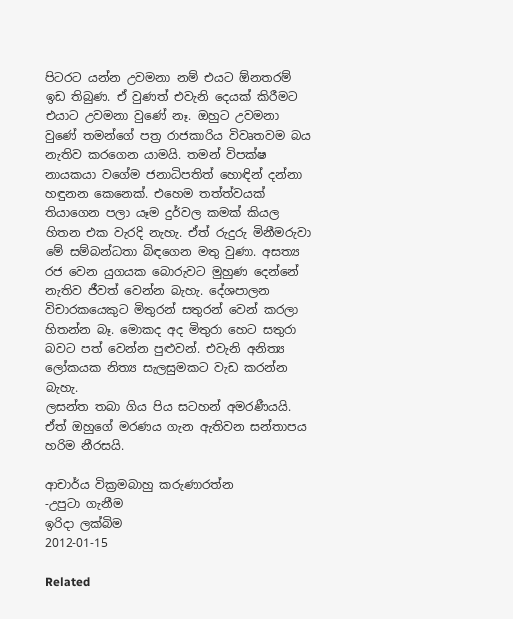පිටරට යන්න උවමනා නම් එයට ඕනතරම් ඉඩ තිබුණ. ඒ වුණත් එවැනි දෙයක් කිරීමට එයාට උවමනා වුණේ නෑ. ඔහුට උවමනා වුණේ තමන්ගේ පත්‍ර රාජකාරිය විවෘතවම බය නැතිව කරගෙන යාමයි. තමන් විපක්ෂ නායකයා වගේම ජනාධිපතිත් හොඳින් දන්නා හඳුනන කෙනෙක්. එහෙම තත්ත්වයක් තියාගෙන පලා යෑම දුර්වල කමක් කියල හිතන එක වැරදි නැහැ. ඒත් රුදුරු මිනීමරුවා මේ සම්බන්ධතා බිඳගෙන මතු වුණා. අසත්‍ය රජ වෙන යුගයක බොරුවට මුහුණ දෙන්නේ නැතිව ජීවත් වෙන්න බැහැ. දේශපාලන විචාරකයෙකුට මිතුරන් සතුරන් වෙන් කරලා හිතන්න බෑ. මොකද අද මිතුරා හෙට සතුරා බවට පත් වෙන්න පුළුවන්. එවැනි අනිත්‍ය ලෝකයක නිත්‍ය සැලසුමකට වැඩ කරන්න බැහැ.
ලසන්ත තබා ගිය පිය සටහන් අමරණීයයි. ඒත් ඔහුගේ මරණය ගැන ඇතිවන සන්තාපය හරිම නීරසයි.

ආචාර්ය වික්‍රමබාහු කරුණාරත්න
-උපුටා ගැනීම
ඉරිදා ලක්බිම
2012-01-15

Related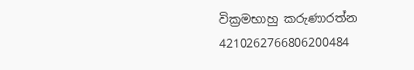වික්‍රමභාහු කරුණාරත්න 4210262766806200484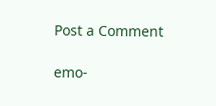Post a Comment

emo-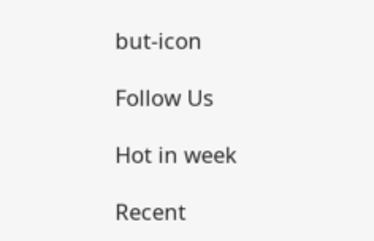but-icon

Follow Us

Hot in week

Recent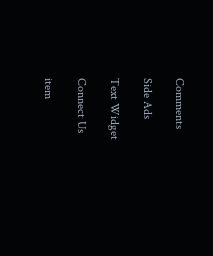Comments

Side Ads

Text Widget

Connect Us

item